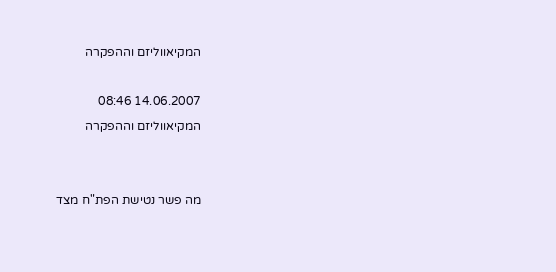המקיאווליזם וההפקרה

14.06.2007 08:46
המקיאווליזם וההפקרה


מה פשר נטישת הפת"ח מצד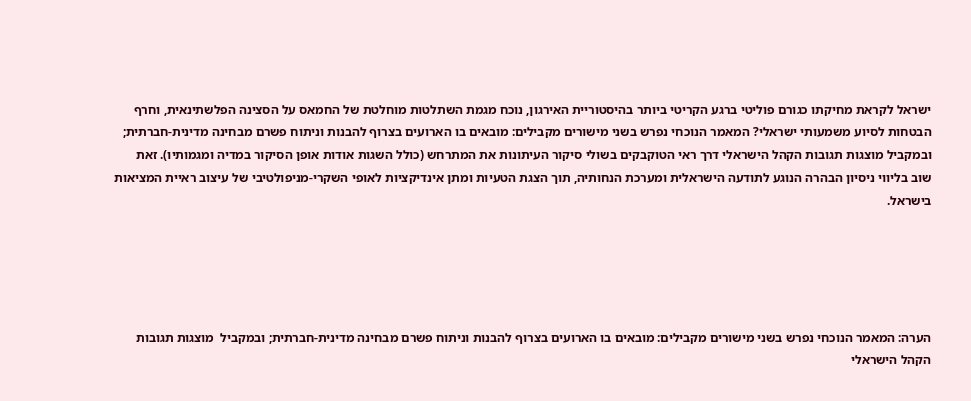ישראל לקראת מחיקתו כגורם פוליטי ברגע הקריטי ביותר בהיסטוריית האירגון, נוכח מגמת השתלטות מוחלטת של החמאס על הסצינה הפלשתינאית, וחרף הבטחות לסיוע משמעותי ישראלי? המאמר הנוכחי נפרש בשני מישורים מקבילים: מובאים בו הארועים בצרוף להבנות וניתוח פשרם מבחינה מדינית-חברתית; ובמקביל מוצגות תגובות הקהל הישראלי דרך ראי הטוקבקים בשולי סיקור העיתונות את המתרחש (כולל השגות אודות אופן הסיקור במדיה ומגמותיו). זאת שוב בליווי ניסיון הבהרה הנוגע לתודעה הישראלית ומערכת הנחותיה, תוך הצגת הטעיות ומתן אינדיקציות לאופי השקרי-מניפולטיבי של עיצוב ראיית המציאות בישראל.





הערה: המאמר הנוכחי נפרש בשני מישורים מקבילים: מובאים בו הארועים בצרוף להבנות וניתוח פשרם מבחינה מדינית-חברתית; ובמקביל  מוצגות תגובות הקהל הישראלי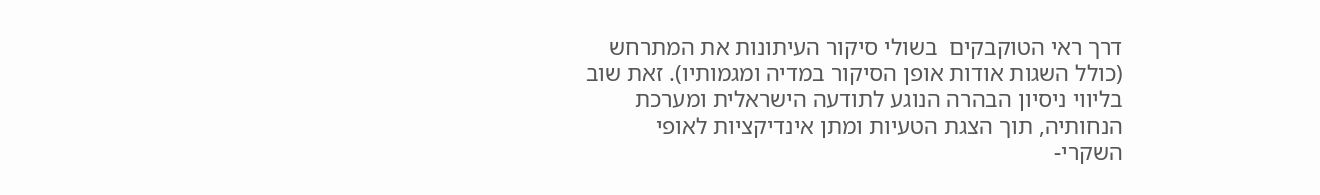דרך ראי הטוקבקים  בשולי סיקור העיתונות את המתרחש (כולל השגות אודות אופן הסיקור במדיה ומגמותיו). זאת שוב בליווי ניסיון הבהרה הנוגע לתודעה הישראלית ומערכת הנחותיה, תוך הצגת הטעיות ומתן אינדיקציות לאופי השקרי-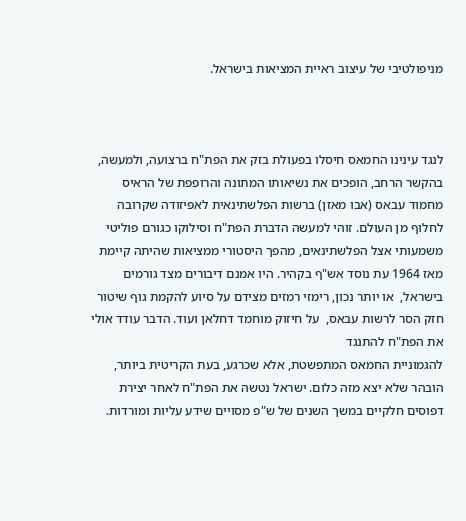מניפולטיבי של עיצוב ראיית המציאות בישראל.



לנגד עינינו החמאס חיסלו בפעולת בזק את הפת"ח ברצועה, ולמעשה, בהקשר הרחב, הופכים את נשיאותו המתונה והרופפת של הראיס מחמוד עבאס (אבו מאזן) ברשות הפלשתינאית לאפיזודה שקרובה לחלוף מן העולם. זוהי למעשה הדברת הפת"ח וסילוקו כגורם פוליטי משמעותי אצל הפלשתינאים, מהפך היסטורי ממציאות שהיתה קיימת מאז 1964 עת נוסד אש"ף בקהיר. היו אמנם דיבורים מצד גורמים בישראל,  או יותר נכון, רימזי רמזים מצידם על סיוע להקמת גוף שיטור חזק הסר לרשות עבאס,  על חיזוק מוחמד דחלאן ועוד. הדבר עודד אולי את הפת"ח להתנגד
להגמוניית החמאס המתפשטת, אלא שכרגע, בעת הקריטית ביותר, הובהר שלא יצא מזה כלום. ישראל נטשה את הפת"ח לאחר יצירת דפוסים חלקיים במשך השנים של ש"פ מסויים שידע עליות ומורדות.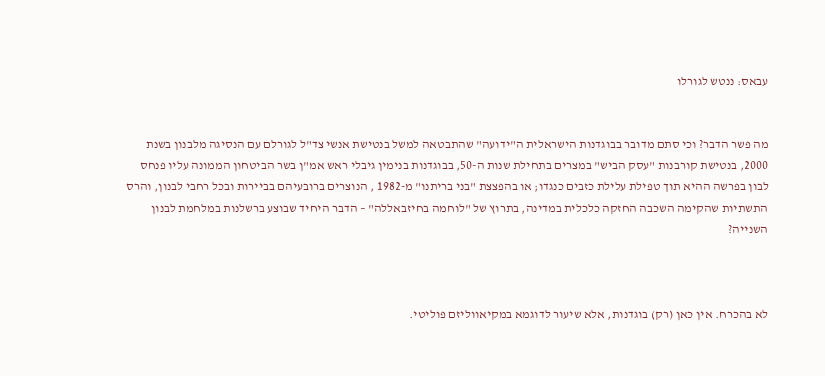עבאס: ננטש לגורלו


מה פשר הדבר? וכי סתם מדובר בבוגדנות הישראלית ה"ידועה" שהתבטאה למשל בנטישת אנשי צד"ל לגורלם עם הנסיגה מלבנון בשנת 2000, בנטישת קורבנות "עסק הביש" במצרים בתחילת שנות ה-50, בבוגדנות בנימין גיבלי ראש אמ"ן בשר הביטחון הממונה עליו פנחס לבון בפרשה ההיא תוך טפילת עלילת כזבים כנגדו; או בהפצצת "בני בריתנו" מ-1982 , הנוצרים ברובעיהם בביירות ובכל רחבי לבנון, והרס התשתיות שהקימה השכבה החזקה כלכלית במדינה, בתרוץ של "לוחמה בחיזבאללה" – הדבר היחיד שבוצע ברשלנות במלחמת לבנון השנייה?



לא בהכרח. אין כאן (רק) בוגדנות, אלא שיעור לדוגמא במקיאווליזם פוליטי.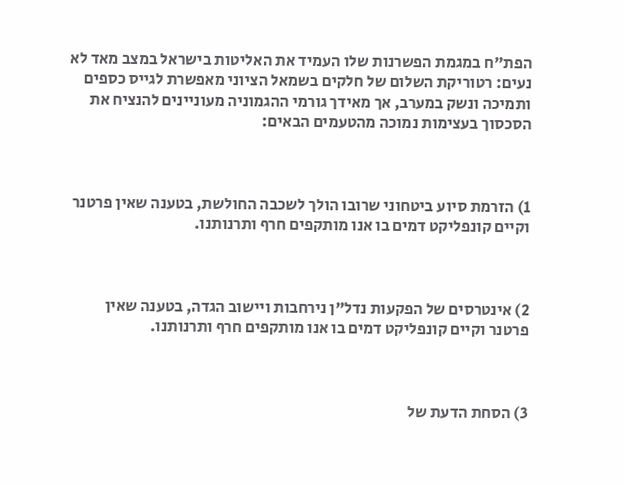הפת"ח במגמת הפשרנות שלו העמיד את האליטות בישראל במצב מאד לא נעים: רטוריקת השלום של חלקים בשמאל הציוני מאפשרת לגייס כספים ותמיכה ונשק במערב, אך מאידך גורמי ההגמוניה מעוניינים להנציח את הסכסוך בעצימות נמוכה מהטעמים הבאים:



1) הזרמת סיוע ביטחוני שרובו הולך לשכבה החולשת, בטענה שאין פרטנר וקיים קונפליקט דמים בו אנו מותקפים חרף ותרנותנו.



2) אינטרסים של הפקעות נדל"ן נירחבות ויישוב הגדה, בטענה שאין פרטנר וקיים קונפליקט דמים בו אנו מותקפים חרף ותרנותנו.



3) הסחת הדעת של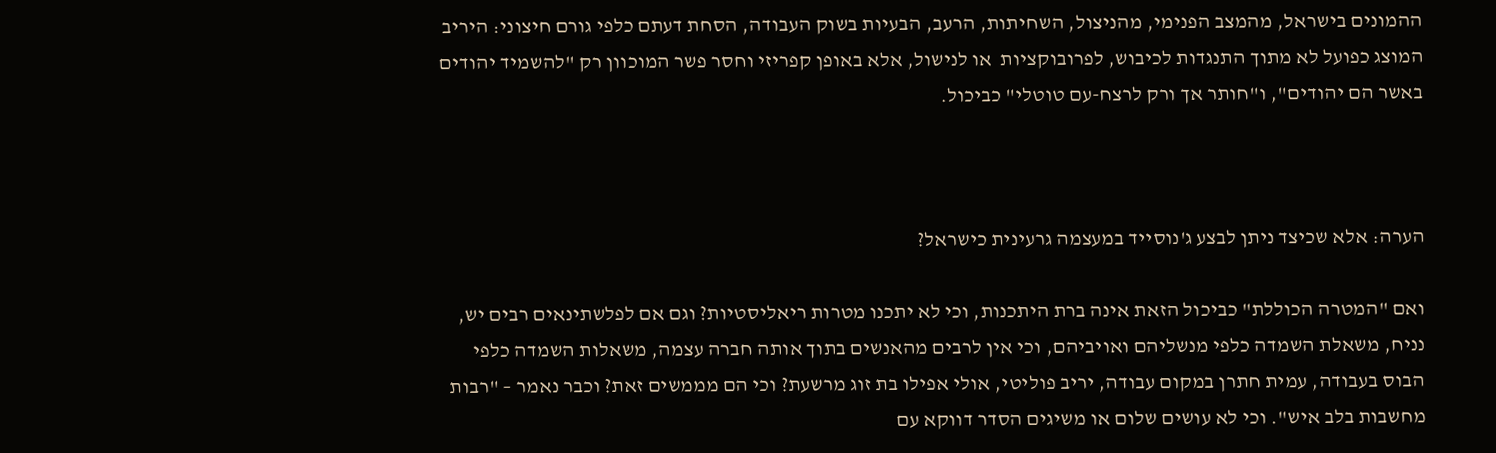ההמונים בישראל, מהמצב הפנימי, מהניצול, השחיתות, הרעב, הבעיות בשוק העבודה, הסחת דעתם כלפי גורם חיצוני: היריב המוצג כפועל לא מתוך התנגדות לכיבוש, לפרובוקציות  או לנישול, אלא באופן קפריזי וחסר פשר המוכוון רק "להשמיד יהודים באשר הם יהודים", ו"חותר אך ורק לרצח-עם טוטלי" כביכול.



הערה: אלא שכיצד ניתן לבצע ג'נוסייד במעצמה גרעינית כישראל?

ואם "המטרה הכוללת" כביכול הזאת אינה ברת היתכנות, וכי לא יתכנו מטרות ריאליסטיות? וגם אם לפלשתינאים רבים יש, נניח, משאלת השמדה כלפי מנשליהם ואויביהם, וכי אין לרבים מהאנשים בתוך אותה חברה עצמה, משאלות השמדה כלפי הבוס בעבודה, עמית חתרן במקום עבודה, יריב פוליטי, אולי אפילו בת זוג מרשעת? וכי הם מממשים זאת? וכבר נאמר – "רבות מחשבות בלב איש". וכי לא עושים שלום או משיגים הסדר דווקא עם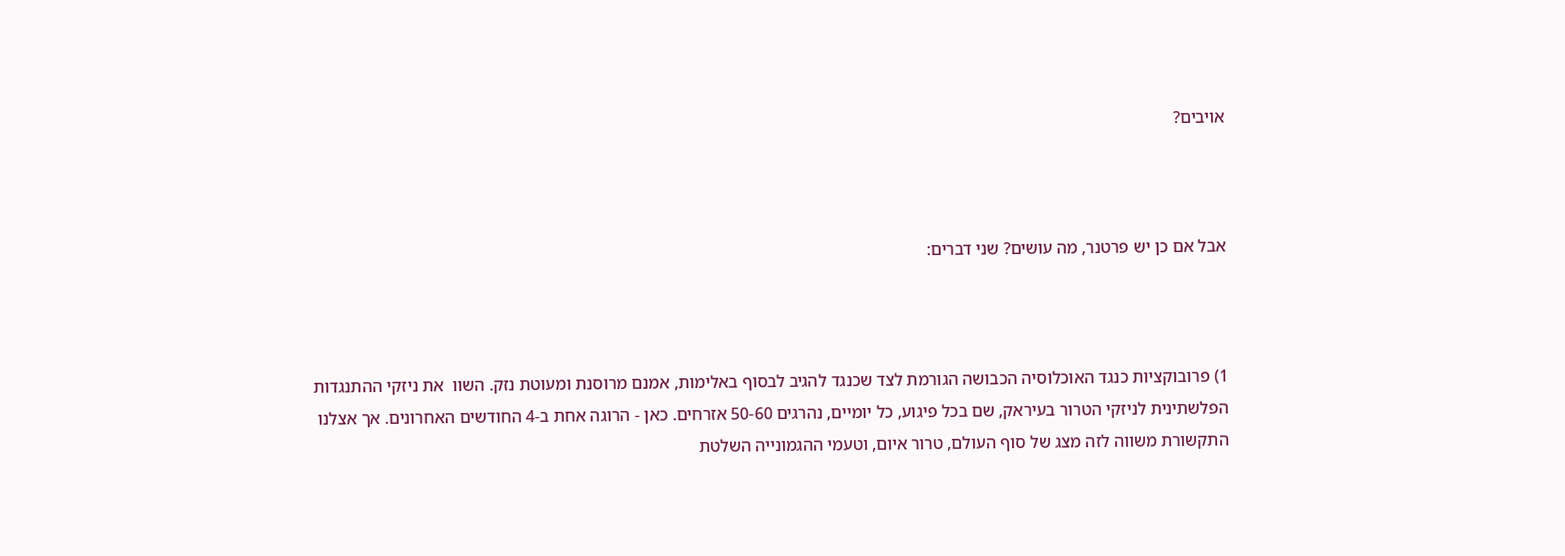אויבים?



אבל אם כן יש פרטנר, מה עושים? שני דברים:



1) פרובוקציות כנגד האוכלוסיה הכבושה הגורמת לצד שכנגד להגיב לבסוף באלימות, אמנם מרוסנת ומעוטת נזק. השוו  את ניזקי ההתנגדות הפלשתינית לניזקי הטרור בעיראק, שם בכל פיגוע, כל יומיים, נהרגים 50-60 אזרחים. כאן - הרוגה אחת ב-4 החודשים האחרונים. אך אצלנו התקשורת משווה לזה מצג של סוף העולם, טרור איום, וטעמי ההגמונייה השלטת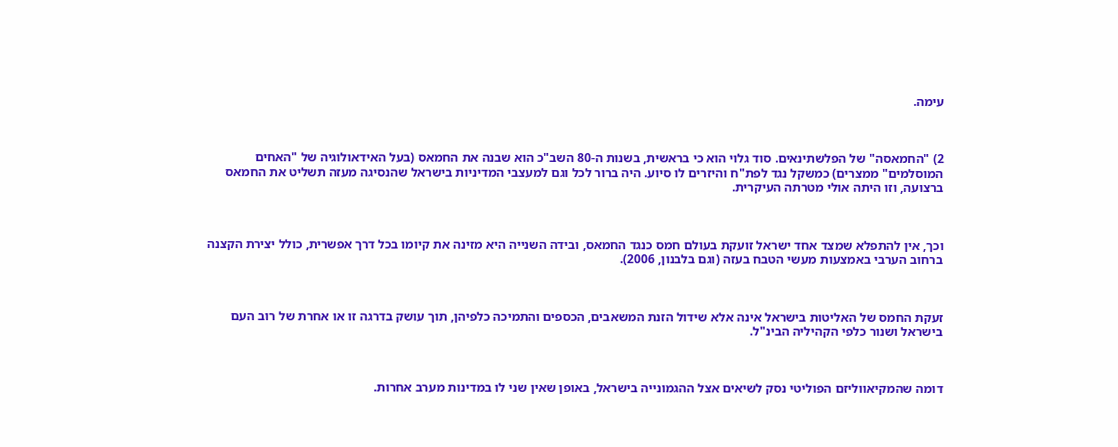עימה.



2) "החמאסה" של הפלשתינאים. סוד גלוי הוא כי בראשית, בשנות ה-80 השב"כ הוא שבנה את החמאס (בעל האידאולוגיה של "האחים המוסלמים" ממצרים) כמשקל נגד לפת"ח והיזרים לו סיוע. היה ברור לכל וגם למעצבי המדיניות בישראל שהנסיגה מעזה תשליט את החמאס ברצועה, וזו היתה אולי מטרתה העיקרית.



וכך, אין להתפלא שמצד אחד ישראל זועקת בעולם חמס כנגד החמאס, ובידה השנייה היא מזינה את קיומו בכל דרך אפשרית, כולל יצירת הקצנה ברחוב הערבי באמצעות מעשי הטבח בעזה (וגם בלבנון, 2006).



זעקת החמס של האליטות בישראל אינה אלא שידול הזנת המשאבים, הכספים והתמיכה כלפיהן, תוך עושק בדרגה זו או אחרת של רוב העם בישראל ושנור כלפי הקהיליה הבינ"ל.



דומה שהמקיאווליזם הפוליטי נסק לשיאים אצל ההגמונייה בישראל, באופן שאין שני לו במדינות מערב אחרות.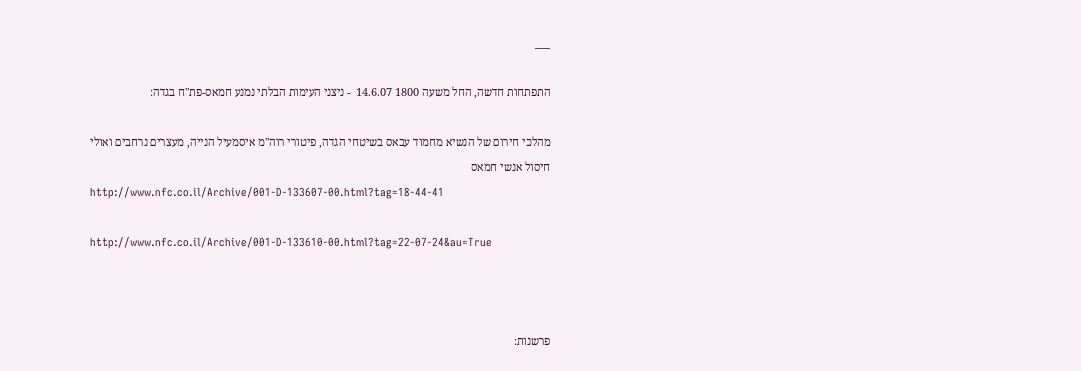___

התפתחות חדשה, החל משעה 1800 14.6.07  - ניצני העימות הבלתי נמנע חמאס-פת"ח בגדה:

מהלכי חירום של הנשיא מחמוד עבאס בשיטחי הגדה, פיטורי רוה"מ איסמעיל הנייה, מעצרים נרחבים ואולי חיסול אנשי חמאס
http://www.nfc.co.il/Archive/001-D-133607-00.html?tag=18-44-41

http://www.nfc.co.il/Archive/001-D-133610-00.html?tag=22-07-24&au=True



פרשנות: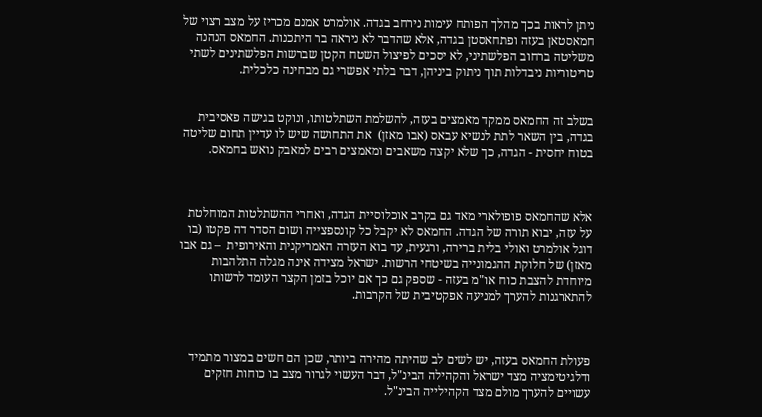ניתן לראות בכך מהלך הפותח עימות נירחב בגדה. אולמרט אמנם מכריז על מצב רצוי של חמאסטאן בעזה ופתחאסטן בגדה, אלא שהדבר לא ניראה בר היתכנות. החמאס הנהנה משליטה ברחוב הפלשתיני, לא יסכים לפיצול השטח הקטן שברשות הפלשתינים לשתי טריטוריות ניבדלות תוך ניתוק ביניהן, דבר בלתי אפשרי גם מבחינה כלכלית.


בשלב זה החמאס ממקד מאמצים בעזה, להשלמת השתלטותו, ונוקט בגישה פאסיבית בגדה, בין השאר לתת לנשיא עבאס (אבו מאזן)  את התחושה שיש לו עדיין תחום שליטה בטוח יחסית - הגדה, כך שלא יקצה משאבים ומאמצים רבים למאבק נואש בחמאס.



אלא שהחמאס פופולארי מאד גם בקרב אוכלוסיית הגדה, ואחרי ההשתלטות המוחלטת על עזה, יבוא תורה של הגדה. החמאס לא יקבל כל קונספצייה ושום הסדר דה פקטו (בו דוגל אולמרט ואולי בלית ברירה, ורגעית, עד בוא העזרה האמריקנית והאירופית  – גם אבו מאזן) של חלוקת ההגמונייה בשיטחי הרשות. ישראל מצידה אינה מגלה התלהבות מיוחדת להצבת כוח או"מ בעזה - שספק גם כך אם יוכל בזמן הקצר העומד לרשותו להתארגנות להערך למניעה אפקטיבית של הקרבות.



פעולת החמאס בעזה, יש לשים לב שהיתה מהירה ביותר, שכן הם חשים במצור מתמיד ודלגיטימציה מצד ישראל והקהילה הבינ"ל, דבר העשוי לגרור מצב בו כוחות חזקים עשויים להערך מולם מצד הקהילייה הבינ"ל.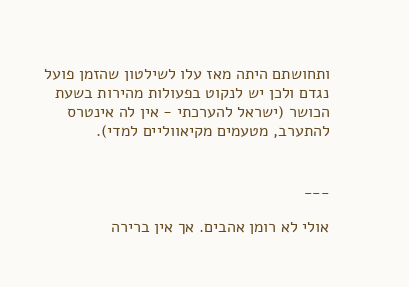ותחושתם היתה מאז עלו לשילטון שהזמן פועל נגדם ולכן יש לנקוט בפעולות מהירות בשעת הכושר (ישראל להערכתי - אין לה אינטרס להתערב, מטעמים מקיאווליים למדי).


___

אולי לא רומן אהבים. אך אין ברירה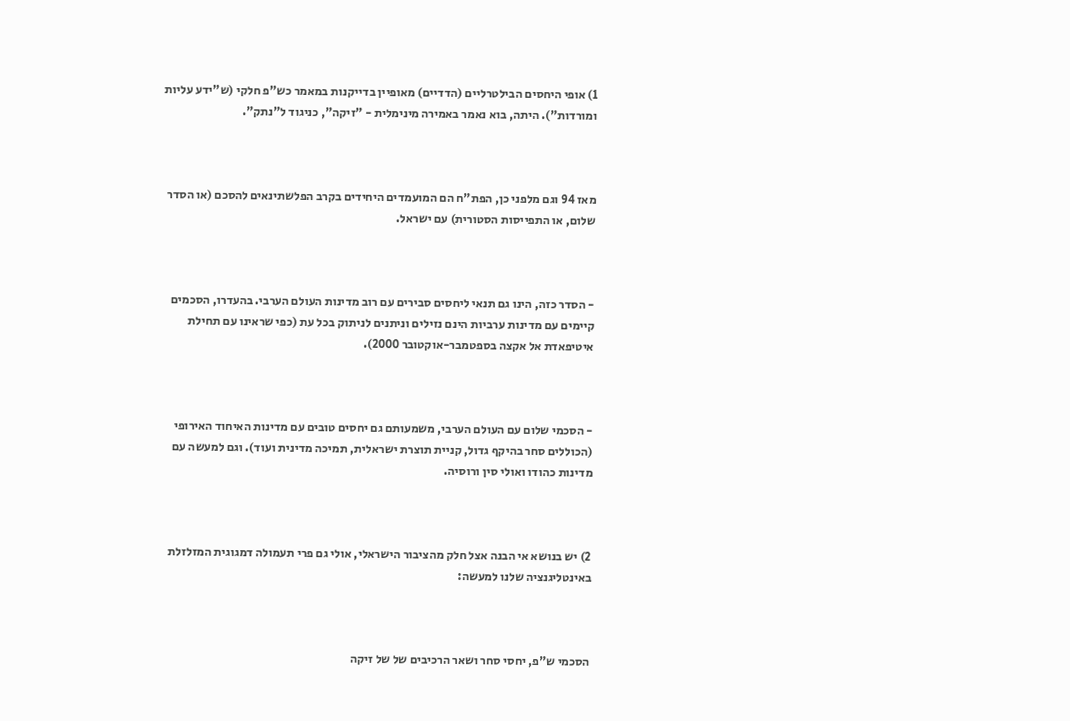1) אופי היחסים הבילטרליים (הדדיים) מאופיין בדייקנות במאמר כש"פ חלקי (ש"ידע עליות ומורדות"). היתה, בוא נאמר באמירה מינימלית - "זיקה", כניגוד ל"נתק".



מאז 94 וגם מלפני כן, הפת"ח הם המועמדים היחידים בקרב הפלשתינאים להסכם (או הסדר שלום, או התפייסות הסטורית) עם ישראל.



- הסדר כזה, הינו גם תנאי ליחסים סבירים עם רוב מדינות העולם הערבי. בהעדרו, הסכמים קיימים עם מדינות ערביות הינם נזילים וניתנים לניתוק בכל עת (כפי שראינו עם תחילת איטיפאדת אל אקצה בספטמבר-אוקטובר 2000).



- הסכמי שלום עם העולם הערבי, משמעותם גם יחסים טובים עם מדינות האיחוד האירופי (הכוללים סחר בהיקף גדול, קניית תוצרת ישראלית, תמיכה מדינית ועוד). וגם למעשה עם מדינות כהודו ואולי סין ורוסיה.



2) יש בנושא אי הבנה אצל חלק מהציבור הישראלי, אולי גם פרי תעמולה דמגוגית המזלזלת באינטליגנציה שלנו למעשה:



הסכמי ש"פ, יחסי סחר ושאר הרכיבים של של זיקה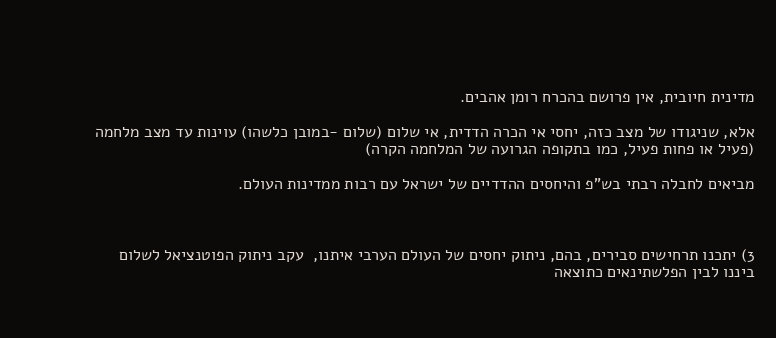מדינית חיובית, אין פרושם בהכרח רומן אהבים.

אלא, שניגודו של מצב כזה, יחסי אי הכרה הדדית, אי שלום (שלום -במובן כלשהו) עוינות עד מצב מלחמה (פעיל או פחות פעיל, כמו בתקופה הגרועה של המלחמה הקרה)

מביאים לחבלה רבתי בש"פ והיחסים ההדדיים של ישראל עם רבות ממדינות העולם.



3) יתכנו תרחישים סבירים, בהם, ניתוק יחסים של העולם הערבי איתנו,  עקב ניתוק הפוטנציאל לשלום ביננו לבין הפלשתינאים כתוצאה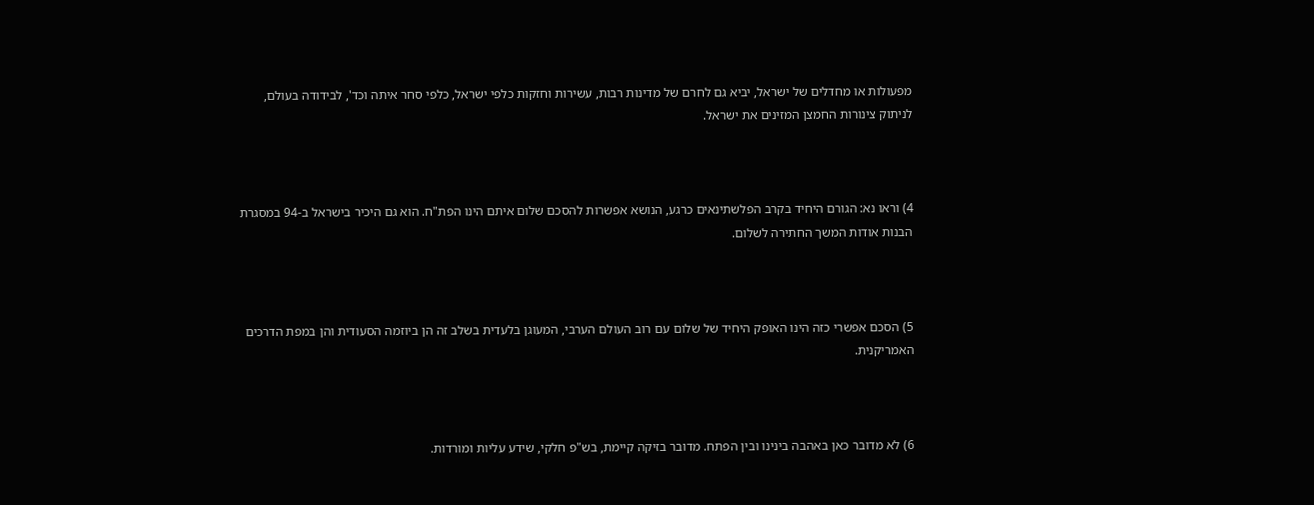מפעולות או מחדלים של ישראל, יביא גם לחרם של מדינות רבות, עשירות וחזקות כלפי ישראל, כלפי סחר איתה וכד', לבידודה בעולם, לניתוק צינורות החמצן המזינים את ישראל.



4) וראו נא: הגורם היחיד בקרב הפלשתינאים כרגע, הנושא אפשרות להסכם שלום איתם הינו הפת"ח. הוא גם היכיר בישראל ב-94 במסגרת הבנות אודות המשך החתירה לשלום.



5) הסכם אפשרי כזה הינו האופק היחיד של שלום עם רוב העולם הערבי, המעוגן בלעדית בשלב זה הן ביוזמה הסעודית והן במפת הדרכים האמריקנית.



6) לא מדובר כאן באהבה בינינו ובין הפתח. מדובר בזיקה קיימת, בש"פ חלקי, שידע עליות ומורדות.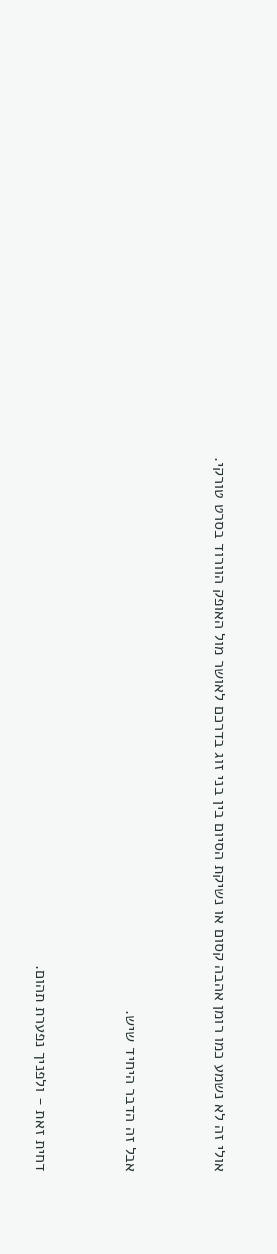אולי זה לא נשמע כמו רומן אהבה קסום או נשיקת הסיום בין בני זוג בדרכם לאושר מול האופק הוורוד בסרט טורקי.



אבל זה הדבר היחיד שיש.



דחית זאת - ולפניך נפערת תהום.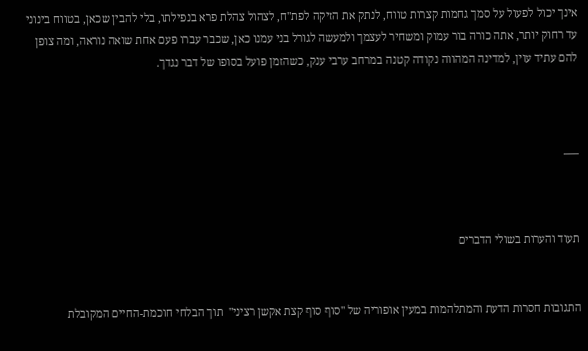אינך יכול לפעול על סמך גחמות קצרות טווח, לנתק את הזיקה לפת"ח, לצהול צהלת פרא בנפילתו, בלי להבין שכאן, בטווח בינוני עד רחוק יותר, אתה כורה בור עמוק ומשחיר לעצמך ולמעשה לגורל בני עמנו כאן, שכבר עברו פעם אחת שואה נוראה, ומה צופן להם עתיד עוין, למדינה המהווה נקודה קטנה במרחב ערבי ענק, כשהזמן פועל בסופו של דבר נגדך.



___



תעוד והערות בשולי הדברים


התגובות חסרות הדעת והמתלהמות במעין אופוריה של "סוף סוף קצת אקשן רציני"  תוך הבלחי חוכמת-החיים המקובלת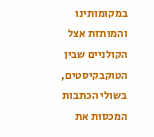במקומותינו והמותזת אצל הקולניים שבין הטוקבקיסטים,  בשולי הכתבות המכסות את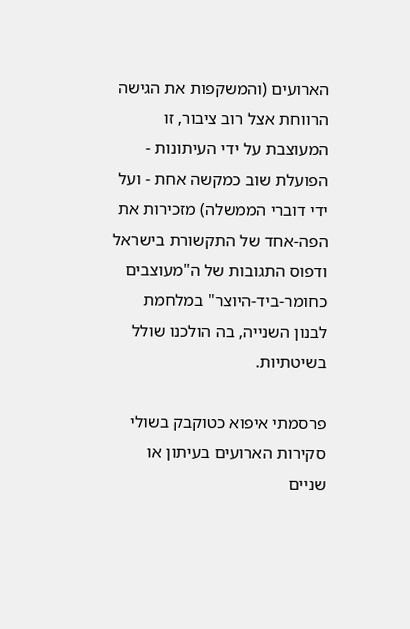הארועים (והמשקפות את הגישה הרווחת אצל רוב ציבור, זו המעוצבת על ידי העיתונות - הפועלת שוב כמקשה אחת - ועל ידי דוברי הממשלה) מזכירות את הפה-אחד של התקשורת בישראל ודפוס התגובות של ה"מעוצבים כחומר-ביד-היוצר" במלחמת לבנון השנייה, בה הולכנו שולל בשיטתיות.

פרסמתי איפוא כטוקבק בשולי סקירות הארועים בעיתון או שניים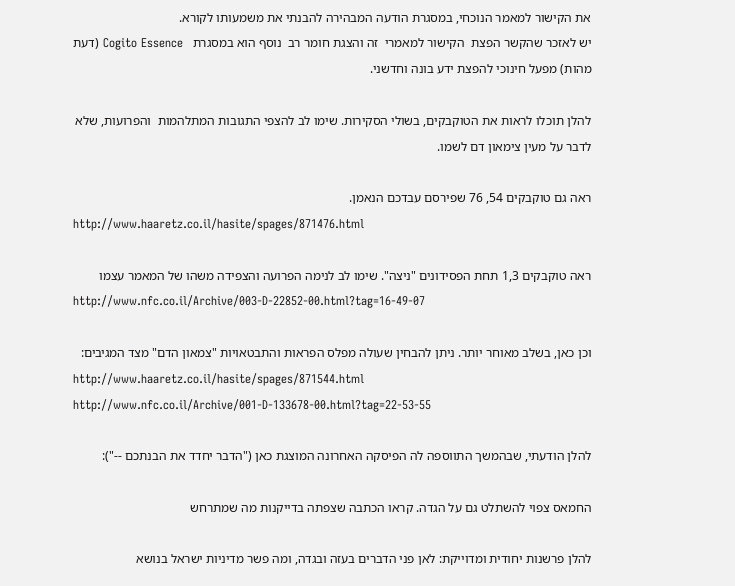את הקישור למאמר הנוכחי, במסגרת הודעה המבהירה להבנתי את משמעותו לקורא.
יש לאזכר שהקשר הפצת  הקישור למאמרי  זה והצגת חומר רב  נוסף הוא במסגרת   Cogito Essence (דעת מהות) מפעל חינוכי להפצת ידע בונה וחדשני.

להלן תוכלו לראות את הטוקבקים, בשולי הסקירות. שימו לב להצפי התגובות המתלהמות  והפרועות, שלא לדבר על מעין צימאון דם לשמו.

ראה גם טוקבקים 54, 76 שפירסם עבדכם הנאמן.
http://www.haaretz.co.il/hasite/spages/871476.html

ראה טוקבקים 1,3 תחת הפסידונים "ניצה". שימו לב לנימה הפרועה והצפידה משהו של המאמר עצמו
http://www.nfc.co.il/Archive/003-D-22852-00.html?tag=16-49-07

וכן כאן, בשלב מאוחר יותר. ניתן להבחין שעולה מפלס הפראות והתבטאויות "צמאון הדם" מצד המגיבים:
http://www.haaretz.co.il/hasite/spages/871544.html
http://www.nfc.co.il/Archive/001-D-133678-00.html?tag=22-53-55

להלן הודעתי, שבהמשך התווספה לה הפיסקה האחרונה המוצגת כאן ("הדבר יחדד את הבנתכם --"):

החמאס צפוי להשתלט גם על הגדה. קראו הכתבה שצפתה בדייקנות מה שמתרחש

להלן פרשנות יחודית ומדוייקת: לאן פני הדברים בעזה ובגדה, ומה פשר מדיניות ישראל בנושא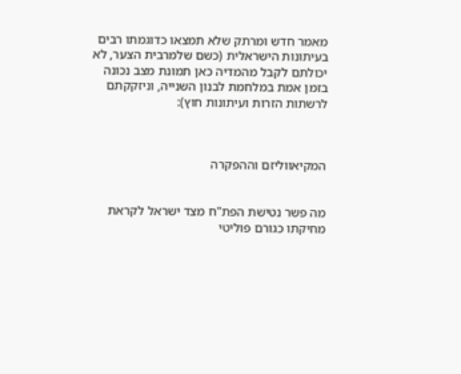מאמר חדש ומרתק שלא תמצאו כדוגמתו רבים בעיתונות הישראלית (כשם שלמרבית הצער, לא יכולתם לקבל מהמדיה כאן תמונת מצב נכונה בזמן אמת במלחמת לבנון השנייה, וניזקקתם לרשתות הזרות ועיתונות חוץ):



המקיאווליזם וההפקרה


מה פשר נטישת הפת"ח מצד ישראל לקראת מחיקתו כגורם פוליטי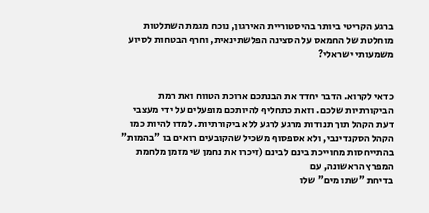ברגע הקריטי ביותר בהיסטוריית האירגון, נוכח מגמת השתלטות מוחלטת של החמאס על הסצינה הפלשתינאית, וחרף הבטחות לסיוע משמעותי ישראלי?


כדאי לקרוא. הדבר יחדד את הבנתכם ארוכת הטווח ואת רמת הביקורתיות שלכם. וזאת כתחליף להיותכם מופעלים על ידי מעצבי דעת הקהל תוך תנודות מרגע לרגע ללא ביקורתיות. למדו להיות כמו הקהל הסקנדינבי, ולא אספסוף משכיל שהקובעים רואים בו "בהמות" בהתייחסות מחוייכת בינם לבינם (זיכרו את נחמן שי מזמן מלחמת המפרץ הראשונה, עם
בדיחת "שתו מים" שלו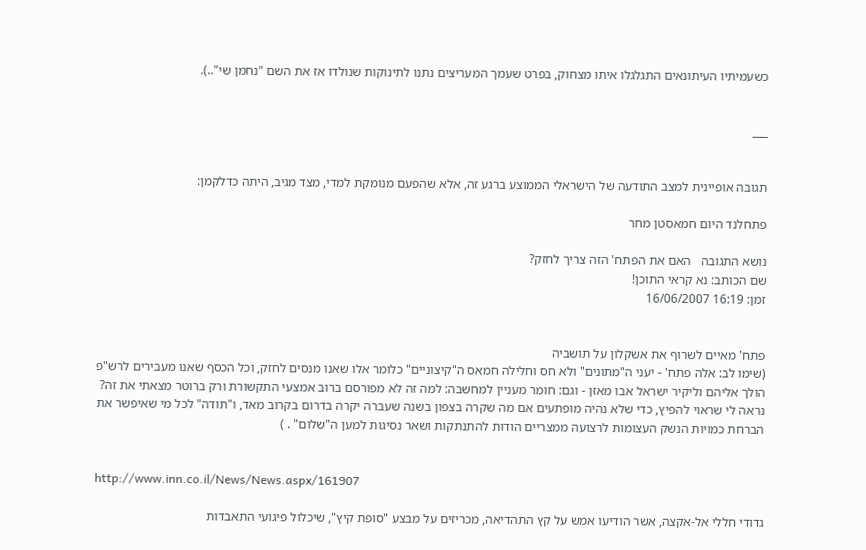כשעמיתיו העיתונאים התגלגלו איתו מצחוק, בפרט שעמך המעריצים נתנו לתינוקות שנולדו אז את השם "נחמן שי"..).


___


תגובה אופיינית למצב התודעה של הישראלי הממוצע ברגע זה, אלא שהפעם מנומקת למדי, מצד מגיב, היתה כדלקמן:

פתחלנד היום חמאסטן מחר

נושא התגובה   האם את הפתח' הזה צריך לחזק?
שם הכותב: נא קראי התוכן!
זמן: 16:19 16/06/2007


פתח' מאיים לשרוף את אשקלון על תושביה
(שימו לב: אלה פתח' - יעני ה"מתונים" ולא חס וחלילה חמאס ה"קיצוניים" כלומר אלו שאנו מנסים לחזק, וכל הכסף שאנו מעבירים לרש"פ הולך אליהם וליקיר ישראל אבו מאזן - וגם: חומר מעניין למחשבה: למה זה לא מפורסם ברוב אמצעי התקשורת ורק ברוטר מצאתי את זה? נראה לי שראוי להפיץ, כדי שלא נהיה מופתעים אם מה שקרה בצפון בשנה שעברה יקרה בדרום בקרוב מאד, ו"תודה" לכל מי שאיפשר את הברחת כמויות הנשק העצומות לרצועה ממצריים הודות להתנתקות ושאר נסיגות למען ה"שלום" . )


http://www.inn.co.il/News/News.aspx/161907

גדודי חללי אל-אקצה, אשר הודיעו אמש על קץ התהדיאה, מכריזים על מבצע "סופת קיץ", שיכלול פיגועי התאבדות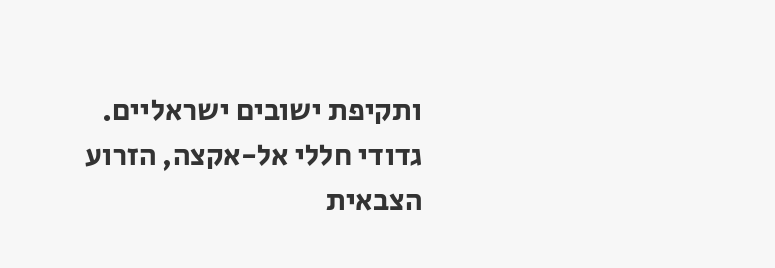ותקיפת ישובים ישראליים.
גדודי חללי אל-אקצה, הזרוע הצבאית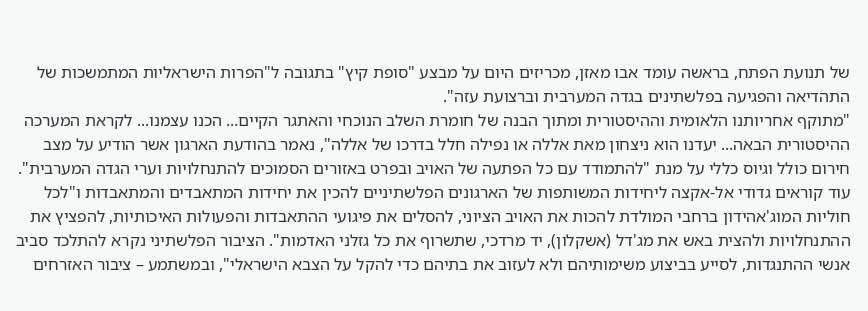של תנועת הפתח, בראשה עומד אבו מאזן, מכריזים היום על מבצע "סופת קיץ" בתגובה ל"הפרות הישראליות המתמשכות של התהדיאה והפגיעה בפלשתינים בגדה המערבית וברצועת עזה".
"מתוקף אחריותנו הלאומית וההיסטורית ומתוך הבנה של חומרת השלב הנוכחי והאתגר הקיים... הכנו עצמנו... לקראת המערכה ההיסטורית הבאה... יעדנו הוא ניצחון מאת אללה או נפילה חלל בדרכו של אללה", נאמר בהודעת הארגון אשר הודיע על מצב חירום כולל וגיוס כללי על מנת "להתמודד עם כל הפתעה של האויב ובפרט באזורים הסמוכים להתנחלויות וערי הגדה המערבית".
עוד קוראים גדודי אל-אקצה ליחידות המשותפות של הארגונים הפלשתיניים להכין את יחידות המתאבדים והמתאבדות ו"לכל חוליות המוג'אהידון ברחבי המולדת להכות את האויב הציוני, להסלים את פיגועי ההתאבדות והפעולות האיכותיות, להפציץ את ההתנחלויות ולהצית באש את מג'דל (אשקלון), יד מרדכי, שתשרוף את כל גזלני האדמות". הציבור הפלשתיני נקרא להתלכד סביב אנשי ההתנגדות, לסייע בביצוע משימותיהם ולא לעזוב את בתיהם כדי להקל על הצבא הישראלי", ובמשתמע – ציבור האזרחים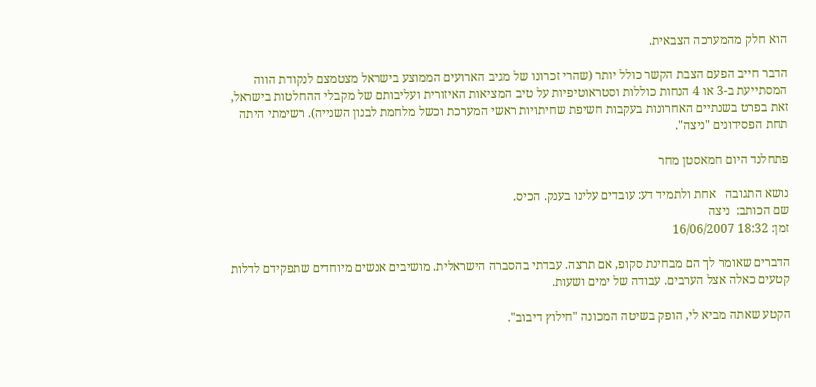הוא חלק מהמערכה הצבאית.

הדבר חייב הפעם הצבת הקשר כולל יותר (שהרי זכרונו של מגיב הארועים הממוצע בישראל מצטמצם לנקודת הווה המסתייעת ב-3 או 4 הנחות כוללות וסטראוטיפיות על טיב המציאות האיזורית ועליבותם של מקבלי ההחלטות בישראל, זאת בפרט בשנתיים האחרונות בעקבות חשיפת שחיתויות ראשי המערכת וכשל מלחמת לבנון השנייה). רשימתי היתה תחת הפסידונים "ניצה".

פתחלנד היום חמאסטן מחר

נושא התגובה   אחת ולתמיד דע: עובדים עלינו בענק. הכיס.
שם הכותב:  ניצה
זמן: 18:32 16/06/2007

הדברים שאומר לך הם מבחינת סקופ, אם תרצה. עבדתי בהסברה הישראלית. מושיבים אנשים מיוחדים שתפקידם לדלות קטעים כאלה אצל הערבים. עבודה של ימים ושעות.

הקטע שאתה מביא לי, הופק בשיטה המכונה "חילוץ דיבוב".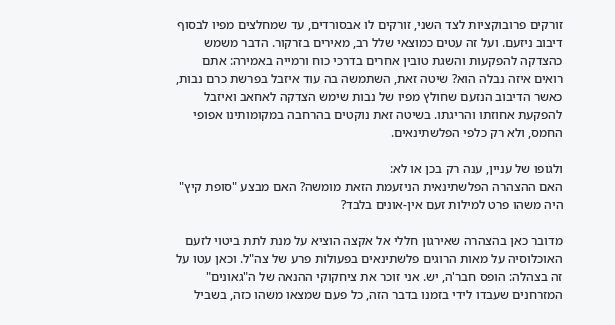זורקים פרובוקציות לצד השני, זורקים לו אבסורדים, עד שמחלצים מפיו לבסוף דיבוב ניזעם. ועל זה עטים כמוצאי שלל רב, מאירים בזרקור. הדבר משמש כהצדקה להפקעות והשגת טובין אחרים בדרכי כוח ורמייה באמירה: אתם רואים איזה נבלה הוא? שיטה זאת, השתמשה בה עוד איזבל בפרשת כרם נבות, כאשר הדיבוב הנזעם שחולץ מפיו של נבות שימש הצדקה לאחאב ואיזבל להפקעת אחוזתו והריגתו. בשיטה זאת נוקטים בהרחבה במקומותינו אפופי החמס, ולא רק כלפי הפלשתינאים.

ולגופו של עניין, ענה רק בכן או לא:
האם ההצהרה הפלשתינאית הניזעמת הזאת מומשה? האם מבצע "סופת קיץ" היה משהו פרט למילות זעם אין-אונים בלבד?

מדובר כאן בהצהרה שאירגון חללי אל אקצה הוציא על מנת לתת ביטוי לזעם האוכלוסיה על מאות הרוגים פלשתינאים בפעולות פרע של צה"ל. וכאן עטו על זה בצהלה: הופס חבר'ה, יש. אני זוכר את ציחקוקי ההנאה של ה"גאונים" המזרחנים שעבדו לידי בזמנו בדבר הזה, כל פעם שמצאו משהו כזה, בשביל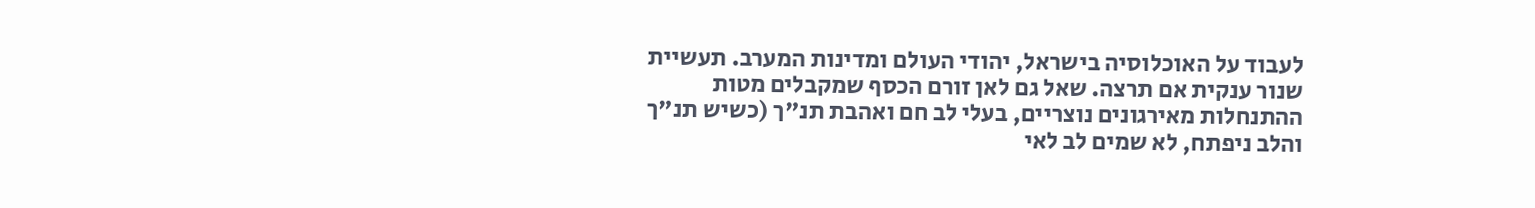לעבוד על האוכלוסיה בישראל, יהודי העולם ומדינות המערב. תעשיית שנור ענקית אם תרצה. שאל גם לאן זורם הכסף שמקבלים מטות ההתנחלות מאירגונים נוצריים, בעלי לב חם ואהבת תנ"ך (כשיש תנ"ך והלב ניפתח, לא שמים לב לאי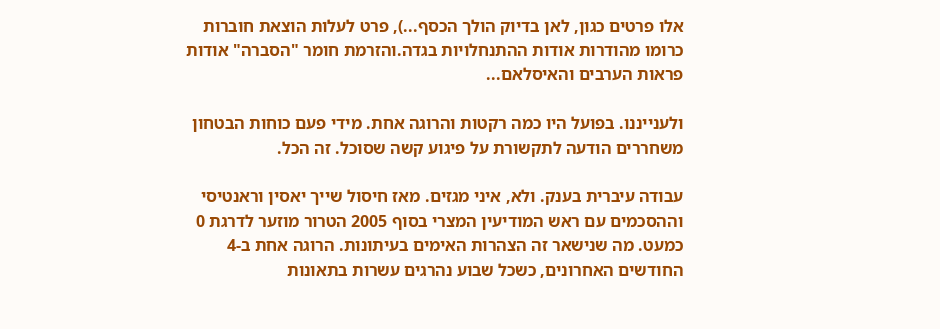אלו פרטים כגון, לאן בדיוק הולך הכסף...), פרט לעלות הוצאת חוברות כרומו מהודרות אודות ההתנחלויות בגדה.והזרמת חומר "הסברה" אודות פראות הערבים והאיסלאם...

ולענייננו. בפועל היו כמה רקטות והרוגה אחת. מידי פעם כוחות הבטחון משחררים הודעה לתקשורת על פיגוע קשה שסוכל. זה הכל.

עבודה עיברית בענק. ולא, איני מגזים. מאז חיסול שייך יאסין וראנטיסי וההסכמים עם ראש המודיעין המצרי בסוף 2005 הטרור מוזער לדרגת 0 כמעט. מה שנישאר זה הצהרות האימים בעיתונות. הרוגה אחת ב-4 החודשים האחרונים, כשכל שבוע נהרגים עשרות בתאונות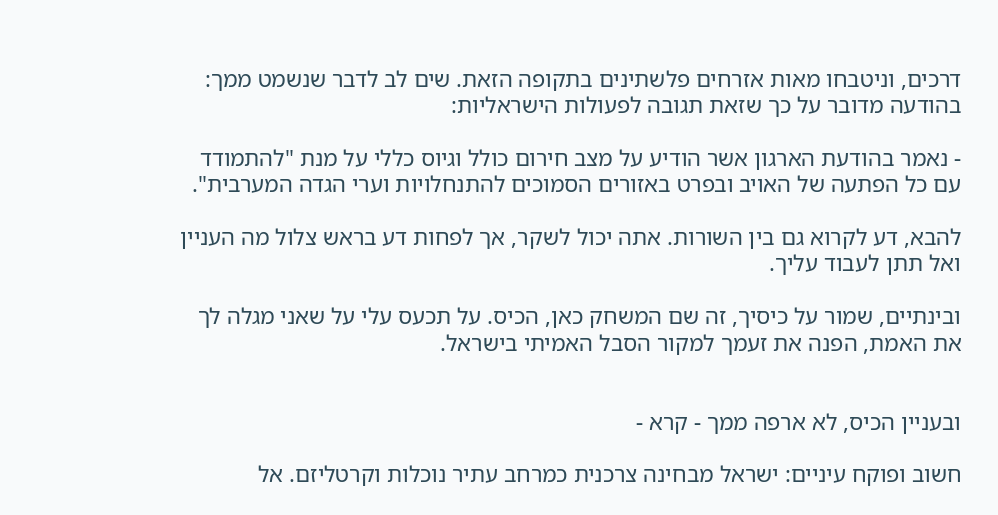דרכים, וניטבחו מאות אזרחים פלשתינים בתקופה הזאת. שים לב לדבר שנשמט ממך: בהודעה מדובר על כך שזאת תגובה לפעולות הישראליות:

- נאמר בהודעת הארגון אשר הודיע על מצב חירום כולל וגיוס כללי על מנת "להתמודד עם כל הפתעה של האויב ובפרט באזורים הסמוכים להתנחלויות וערי הגדה המערבית".

להבא, דע לקרוא גם בין השורות. אתה יכול לשקר, אך לפחות דע בראש צלול מה העניין ואל תתן לעבוד עליך.

ובינתיים, שמור על כיסיך, זה שם המשחק כאן, הכיס. על תכעס עלי על שאני מגלה לך את האמת, הפנה את זעמך למקור הסבל האמיתי בישראל.


ובעניין הכיס, לא ארפה ממך - קרא -

חשוב ופוקח עיניים: ישראל מבחינה צרכנית כמרחב עתיר נוכלות וקרטליזם. אל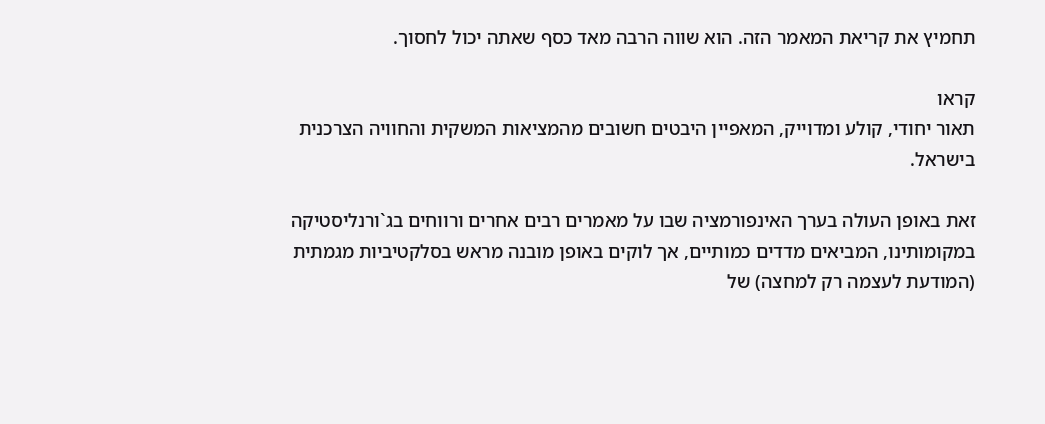תחמיץ את קריאת המאמר הזה. הוא שווה הרבה מאד כסף שאתה יכול לחסוך.

קראו
תאור יחודי, קולע ומדוייק, המאפיין היבטים חשובים מהמציאות המשקית והחוויה הצרכנית בישראל.

זאת באופן העולה בערך האינפורמציה שבו על מאמרים רבים אחרים ורווחים בג`ורנליסטיקה במקומותינו, המביאים מדדים כמותיים, אך לוקים באופן מובנה מראש בסלקטיביות מגמתית (המודעת לעצמה רק למחצה) של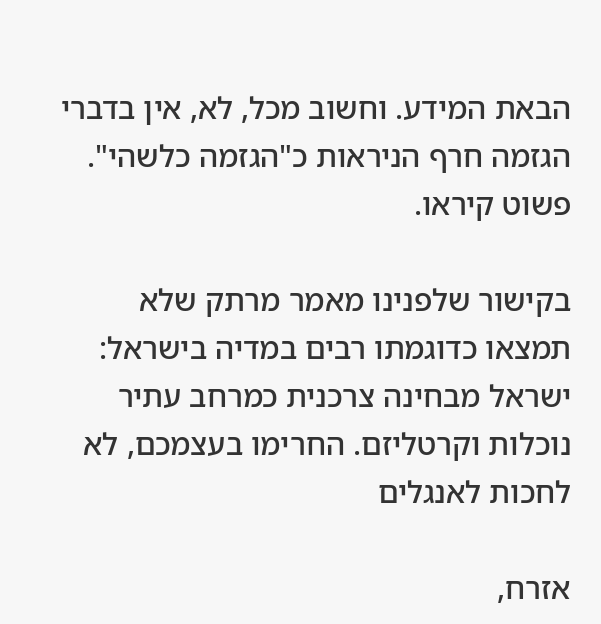הבאת המידע. וחשוב מכל, לא, אין בדברי הגזמה חרף הניראות כ"הגזמה כלשהי". פשוט קיראו.

בקישור שלפנינו מאמר מרתק שלא תמצאו כדוגמתו רבים במדיה בישראל:
ישראל מבחינה צרכנית כמרחב עתיר נוכלות וקרטליזם. החרימו בעצמכם, לא לחכות לאנגלים

אזרח,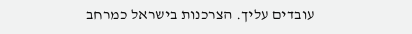עובדים עליך. הצרכנות בישראל כמרחב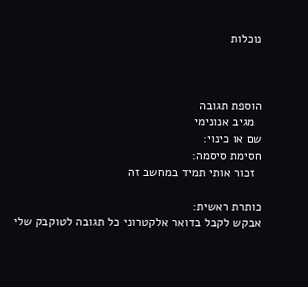נוכלות



הוספת תגובה
  מגיב אנונימי
שם או כינוי:
חסימת סיסמה:
  זכור אותי תמיד במחשב זה

כותרת ראשית:
אבקש לקבל בדואר אלקטרוני כל תגובה לטוקבק שלי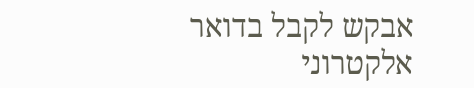אבקש לקבל בדואר אלקטרוני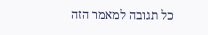כל תגובה למאמר הזה